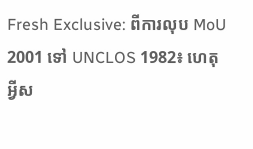Fresh Exclusive: ពីការលុប MoU 2001 ទៅ UNCLOS 1982៖ ហេតុអ្វីស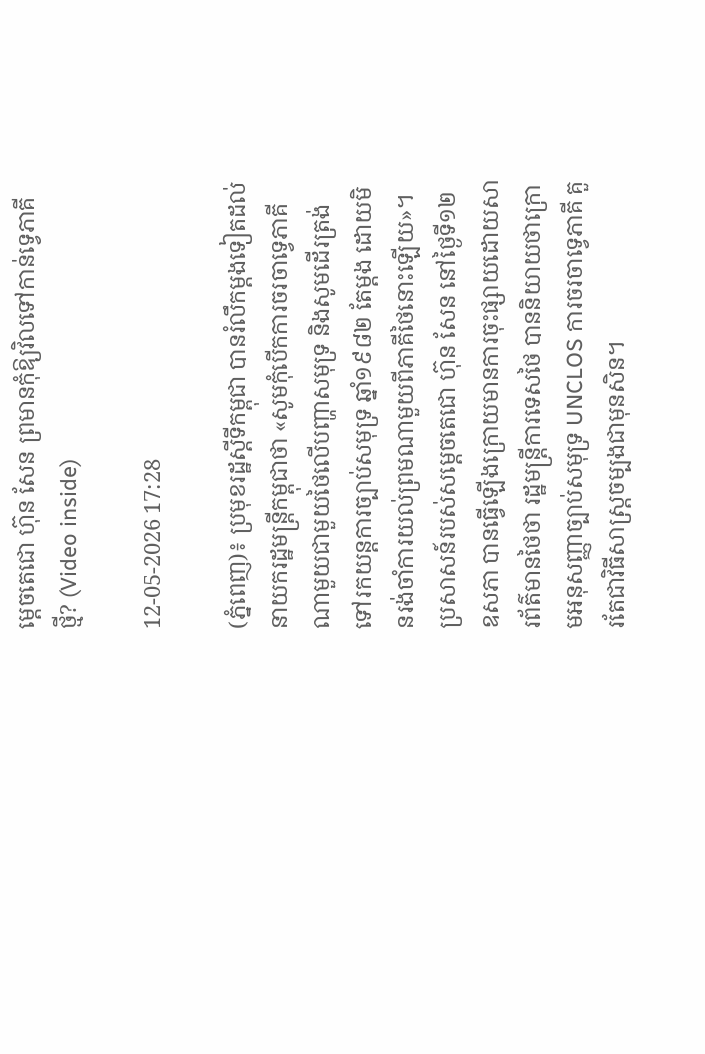ម្តេចតេជោ ហ៊ុន សែន ព្រមានកុំឱ្យវិលទៅកាន់ទ្វេភាគីថ្មី? (Video inside)

12-05-2026 17:28

(ភ្នំពេញ)៖ ប្រមុខរដ្ឋស្តីទីកម្ពុជា បានរំលឹកម្តងទៀតដល់នាយករដ្ឋមន្ត្រីកម្ពុជាថា «សូមកុំបើកការចរចាទ្វេភាគីណាមួយជាមួយថៃលើបញ្ហាសមុទ្រ និងសូមដើរត្រង់ទៅរកយន្តការច្បាប់សមុទ្រ ឆ្នាំ១៩៨២ តែម្តង ដោយមិនរង់ចាំការយល់ព្រមណាមួយពីភាគីថៃនោះឡើយ»។
ប្រសាសន៍របស់សម្តេចតេជោ ហ៊ុន សែន នៅថ្ងៃទី១២ ឧសភា បានធ្វើឡើងក្រោយមានការចុះផ្សាយដោយសារព័ត៌មានថៃថា រដ្ឋមន្ត្រីការទេសថៃ បាននិយាយថាក្រោមអនុសញ្ញាច្បាប់សមុទ្រ UNCLOS ការចរចាទ្វេភាគី គួរតែជាវិធីសាស្ត្រចម្បងជាមុនសិន។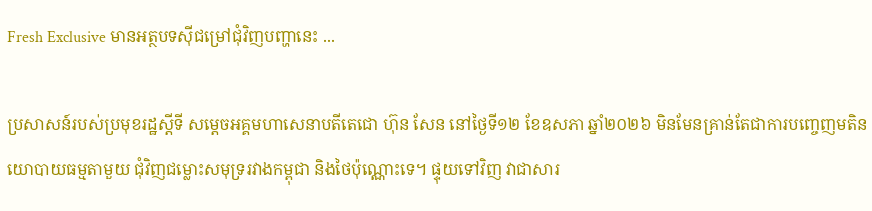Fresh Exclusive មានអត្ថបទស៊ីជម្រៅជុំវិញបញ្ហានេះ ...

ប្រសាសន៍របស់ប្រមុខរដ្ឋស្តីទី សម្តេចអគ្គមហាសេនាបតីតេជោ ហ៊ុន សែន នៅថ្ងៃទី១២ ខែឧសភា ឆ្នាំ២០២៦ មិនមែនគ្រាន់តែជាការបញ្ចេញមតិនយោបាយធម្មតាមួយ ជុំវិញជម្លោះសមុទ្ររវាងកម្ពុជា និងថៃប៉ុណ្ណោះទេ។ ផ្ទុយទៅវិញ វាជាសារ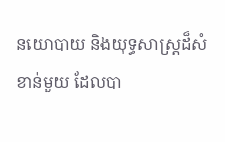នយោបាយ និងយុទ្ធសាស្ត្រដ៏សំខាន់មួយ ដែលបា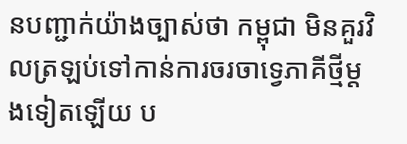នបញ្ជាក់យ៉ាងច្បាស់ថា កម្ពុជា មិនគួរវិលត្រឡប់ទៅកាន់ការចរចាទ្វេភាគីថ្មីម្តងទៀតឡើយ ប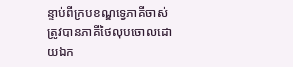ន្ទាប់ពីក្របខណ្ឌទ្វេភាគីចាស់ ត្រូវបានភាគីថៃលុបចោលដោយឯក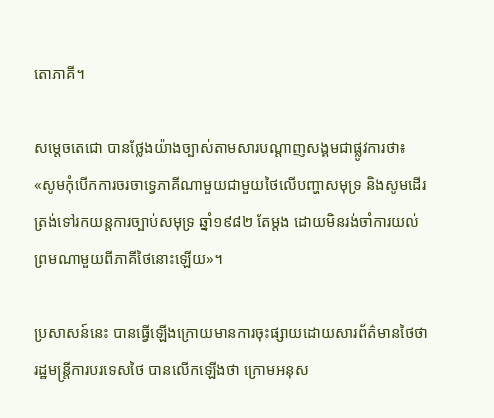តោភាគី។

សម្តេចតេជោ បានថ្លែងយ៉ាងច្បាស់តាមសារបណ្តាញសង្គមជាផ្លូវការថា៖ «សូមកុំបើកការចរចាទ្វេភាគីណាមួយជាមួយថៃលើបញ្ហាសមុទ្រ និងសូមដើរត្រង់ទៅរកយន្តការច្បាប់សមុទ្រ ឆ្នាំ១៩៨២ តែម្តង ដោយមិនរង់ចាំការយល់ព្រមណាមួយពីភាគីថៃនោះឡើយ»។

ប្រសាសន៍នេះ បានធ្វើឡើងក្រោយមានការចុះផ្សាយដោយសារព័ត៌មានថៃថា រដ្ឋមន្ត្រីការបរទេសថៃ បានលើកឡើងថា ក្រោមអនុស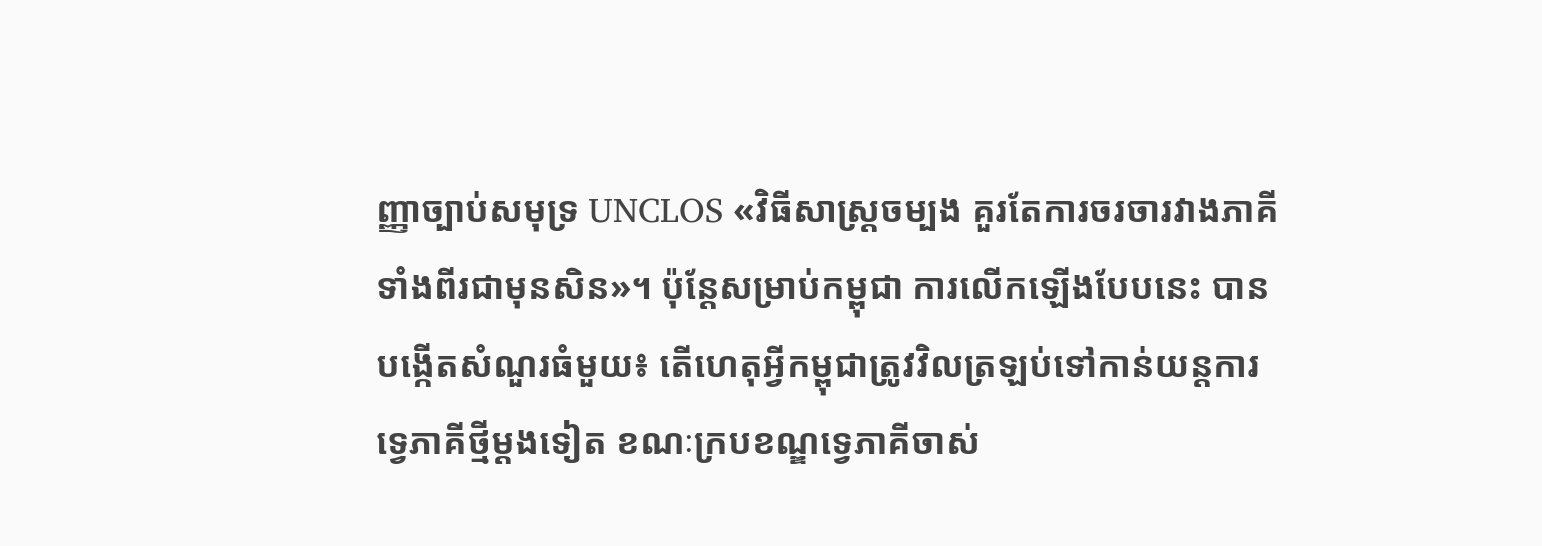ញ្ញាច្បាប់សមុទ្រ UNCLOS «វិធីសាស្ត្រចម្បង គួរតែការចរចារវាងភាគីទាំងពីរជាមុនសិន»។ ប៉ុន្តែសម្រាប់កម្ពុជា ការលើកឡើងបែបនេះ បានបង្កើតសំណួរធំមួយ៖ តើហេតុអ្វីកម្ពុជាត្រូវវិលត្រឡប់ទៅកាន់យន្តការទ្វេភាគីថ្មីម្តងទៀត ខណៈក្របខណ្ឌទ្វេភាគីចាស់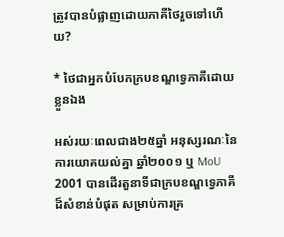ត្រូវបានបំផ្លាញដោយភាគីថៃរួចទៅហើយ?

* ថៃជាអ្នកបំបែកក្របខណ្ឌទ្វេភាគីដោយខ្លួនឯង

អស់រយៈពេលជាង២៥ឆ្នាំ អនុស្សរណៈនៃការយោគយល់គ្នា ឆ្នាំ២០០១ ឬ MoU 2001 បានដើរតួនាទីជាក្របខណ្ឌទ្វេភាគីដ៏សំខាន់បំផុត សម្រាប់ការគ្រ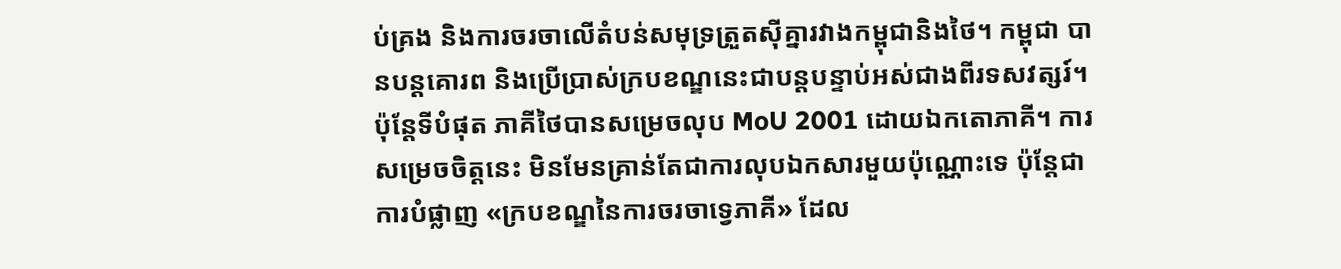ប់គ្រង និងការចរចាលើតំបន់សមុទ្រត្រួតស៊ីគ្នារវាងកម្ពុជានិងថៃ។ កម្ពុជា បានបន្តគោរព និងប្រើប្រាស់ក្របខណ្ឌនេះជាបន្តបន្ទាប់អស់ជាងពីរទសវត្សរ៍។ ប៉ុន្តែទីបំផុត ភាគីថៃបានសម្រេចលុប MoU 2001 ដោយឯកតោភាគី។ ការសម្រេចចិត្តនេះ មិនមែនគ្រាន់តែជាការលុបឯកសារមួយប៉ុណ្ណោះទេ ប៉ុន្តែជាការបំផ្លាញ «ក្របខណ្ឌនៃការចរចាទ្វេភាគី» ដែល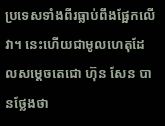ប្រទេសទាំងពីរធ្លាប់ពឹងផ្អែកលើវា។ នេះហើយជាមូលហេតុដែលសម្តេចតេជោ ហ៊ុន សែន បានថ្លែងថា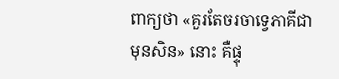ពាក្យថា «គួរតែចរចាទ្វេភាគីជាមុនសិន» នោះ គឺផ្ទុ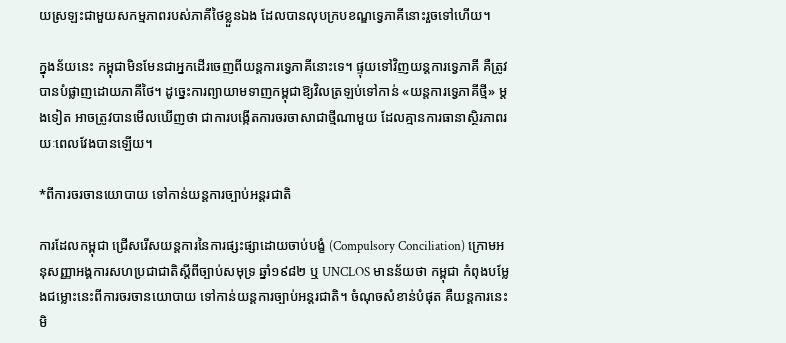យស្រឡះជាមួយសកម្មភាពរបស់ភាគីថៃខ្លួនឯង ដែលបានលុបក្របខណ្ឌទ្វេភាគីនោះរួចទៅហើយ។

ក្នុងន័យនេះ កម្ពុជាមិនមែនជាអ្នកដើរចេញពីយន្តការទ្វេភាគីនោះទេ។ ផ្ទុយទៅវិញយន្តការទ្វេភាគី គឺត្រូវបានបំផ្លាញដោយភាគីថៃ។ ដូច្នេះការព្យាយាមទាញកម្ពុជាឱ្យវិលត្រឡប់ទៅកាន់ «យន្តការទ្វេភាគីថ្មី» ម្តងទៀត អាចត្រូវបានមើលឃើញថា ជាការបង្កើតការចរចាសាជាថ្មីណាមួយ ដែលគ្មានការធានាស្ថិរភាពរយៈពេលវែងបានឡើយ។

*ពីការចរចានយោបាយ ទៅកាន់យន្តការច្បាប់អន្តរជាតិ

ការដែលកម្ពុជា ជ្រើសរើសយន្តការនៃការផ្សះផ្សាដោយចាប់បង្ខំ (Compulsory Conciliation) ក្រោមអនុសញ្ញាអង្គការសហប្រជាជាតិស្តីពីច្បាប់សមុទ្រ ឆ្នាំ១៩៨២ ឬ UNCLOS មានន័យថា កម្ពុជា កំពុងបម្លែងជម្លោះនេះពីការចរចានយោបាយ ទៅកាន់យន្តការច្បាប់អន្តរជាតិ។ ចំណុចសំខាន់បំផុត គឺយន្តការនេះ មិ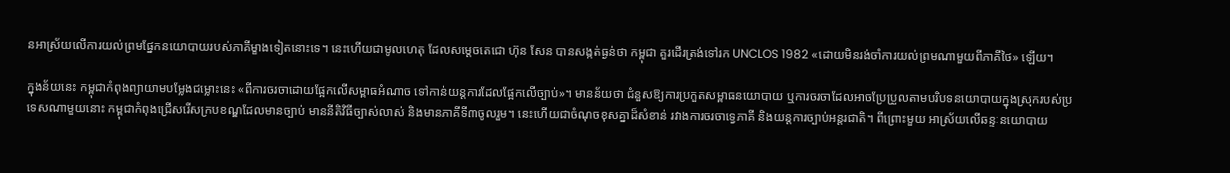នអាស្រ័យលើការយល់ព្រមផ្នែកនយោបាយរបស់ភាគីម្ខាងទៀតនោះទេ។ នេះហើយជាមូលហេតុ ដែលសម្តេចតេជោ ហ៊ុន សែន បានសង្កត់ធ្ងន់ថា កម្ពុជា គួរដើរត្រង់ទៅរក UNCLOS 1982 «ដោយមិនរង់ចាំការយល់ព្រមណាមួយពីភាគីថៃ» ឡើយ។

ក្នុងន័យនេះ កម្ពុជាកំពុងព្យាយាមបម្លែងជម្លោះនេះ «ពីការចរចាដោយផ្អែកលើសម្ពាធអំណាច ទៅកាន់យន្តការដែលផ្អែកលើច្បាប់»។ មានន័យថា ជំនួសឱ្យការប្រកួតសម្ពាធនយោបាយ ឬការចរចាដែលអាចប្រែប្រួលតាមបរិបទនយោបាយក្នុងស្រុករបស់ប្រទេសណាមួយនោះ កម្ពុជាកំពុងជ្រើសរើសក្របខណ្ឌដែលមានច្បាប់ មាននីតិវិធីច្បាស់លាស់ និងមានភាគីទី៣ចូលរួម។ នេះហើយជាចំណុចខុសគ្នាដ៏សំខាន់ រវាងការចរចាទ្វេភាគី និងយន្តការច្បាប់អន្តរជាតិ។ ពីព្រោះមួយ អាស្រ័យលើឆន្ទៈនយោបាយ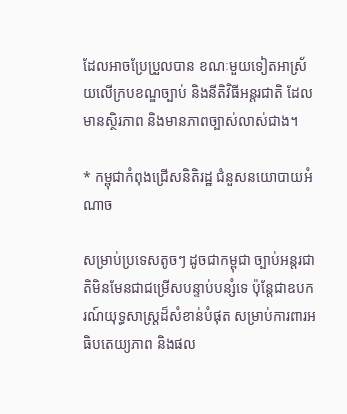ដែលអាចប្រែប្រួលបាន ខណៈមួយទៀតអាស្រ័យលើក្របខណ្ឌច្បាប់ និងនីតិវិធីអន្តរជាតិ ដែលមានស្ថិរភាព និងមានភាពច្បាស់លាស់ជាង។

* កម្ពុជាកំពុងជ្រើសនិតិរដ្ឋ ជំនួសនយោបាយអំណាច

សម្រាប់ប្រទេសតូចៗ ដូចជាកម្ពុជា ច្បាប់អន្តរជាតិមិនមែនជាជម្រើសបន្ទាប់បន្សំទេ ប៉ុន្តែជាឧបករណ៍យុទ្ធសាស្ត្រដ៏សំខាន់បំផុត សម្រាប់ការពារអធិបតេយ្យភាព និងផល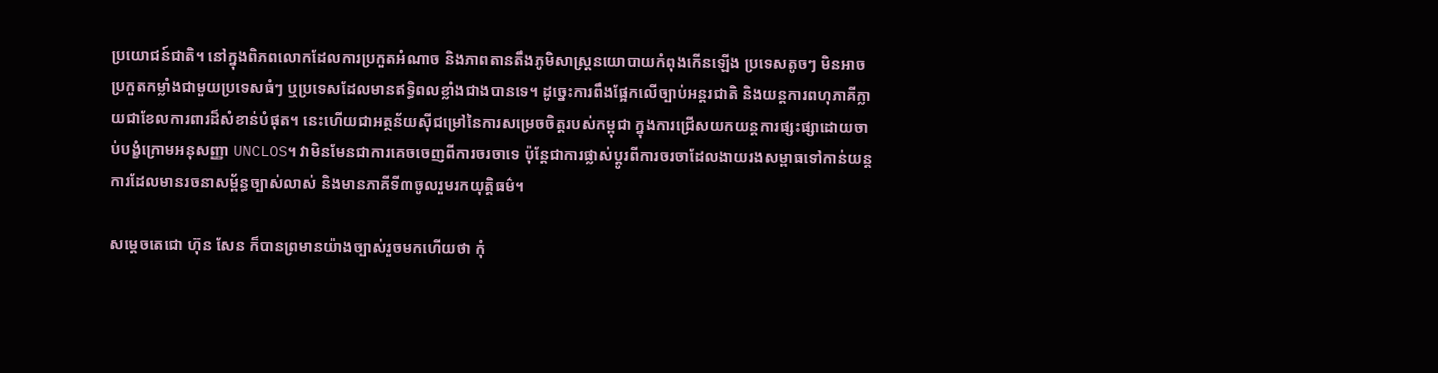ប្រយោជន៍ជាតិ។ នៅក្នុងពិភពលោកដែលការប្រកួតអំណាច និងភាពតានតឹងភូមិសាស្ត្រនយោបាយកំពុងកើនឡើង ប្រទេសតូចៗ មិនអាចប្រកួតកម្លាំងជាមួយប្រទេសធំៗ ឬប្រទេសដែលមានឥទ្ធិពលខ្លាំងជាងបានទេ។ ដូច្នេះការពឹងផ្អែកលើច្បាប់អន្តរជាតិ និងយន្តការពហុភាគីក្លាយជាខែលការពារដ៏សំខាន់បំផុត។ នេះហើយជាអត្ថន័យស៊ីជម្រៅនៃការសម្រេចចិត្តរបស់កម្ពុជា ក្នុងការជ្រើសយកយន្តការផ្សះផ្សាដោយចាប់បង្ខំក្រោមអនុសញ្ញា UNCLOS។ វាមិនមែនជាការគេចចេញពីការចរចាទេ ប៉ុន្តែជាការផ្លាស់ប្តូរពីការចរចាដែលងាយរងសម្ពាធទៅកាន់យន្តការដែលមានរចនាសម្ព័ន្ធច្បាស់លាស់ និងមានភាគីទី៣ចូលរួមរកយុត្តិធម៌។

សម្តេចតេជោ ហ៊ុន សែន ក៏បានព្រមានយ៉ាងច្បាស់រួចមកហើយថា កុំ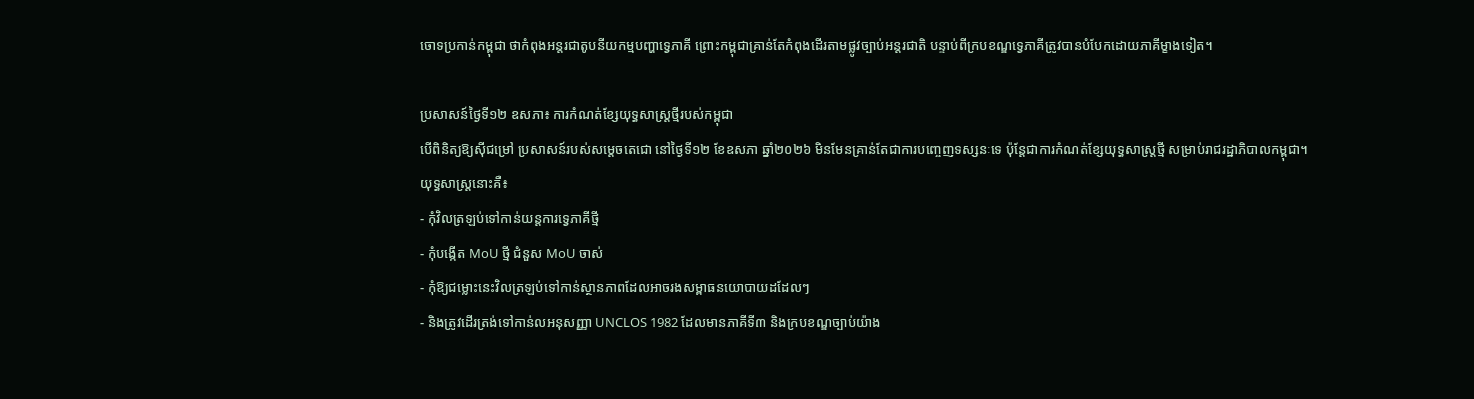ចោទប្រកាន់កម្ពុជា ថាកំពុងអន្តរជាតូបនីយកម្មបញ្ហាទ្វេភាគី ព្រោះកម្ពុជាគ្រាន់តែកំពុងដើរតាមផ្លូវច្បាប់អន្តរជាតិ បន្ទាប់ពីក្របខណ្ឌទ្វេភាគីត្រូវបានបំបែកដោយភាគីម្ខាងទៀត។

ប្រសាសន៍ថ្ងៃទី១២ ឧសភា៖ ការកំណត់ខ្សែយុទ្ធសាស្ត្រថ្មីរបស់កម្ពុជា
បើពិនិត្យឱ្យស៊ីជម្រៅ ប្រសាសន៍របស់សម្តេចតេជោ នៅថ្ងៃទី១២ ខែឧសភា ឆ្នាំ២០២៦ មិនមែនគ្រាន់តែជាការបញ្ចេញទស្សនៈទេ ប៉ុន្តែជាការកំណត់ខ្សែយុទ្ធសាស្ត្រថ្មី សម្រាប់រាជរដ្ឋាភិបាលកម្ពុជា។
យុទ្ធសាស្ត្រនោះគឺ៖
- កុំវិលត្រឡប់ទៅកាន់យន្តការទ្វេភាគីថ្មី
- កុំបង្កើត MoU ថ្មី ជំនួស MoU ចាស់
- កុំឱ្យជម្លោះនេះវិលត្រឡប់ទៅកាន់ស្ថានភាពដែលអាចរងសម្ពាធនយោបាយដដែលៗ
- និងត្រូវដើរត្រង់ទៅកាន់លអនុសញ្ញា UNCLOS 1982 ដែលមានភាគីទី៣ និងក្របខណ្ឌច្បាប់យ៉ាង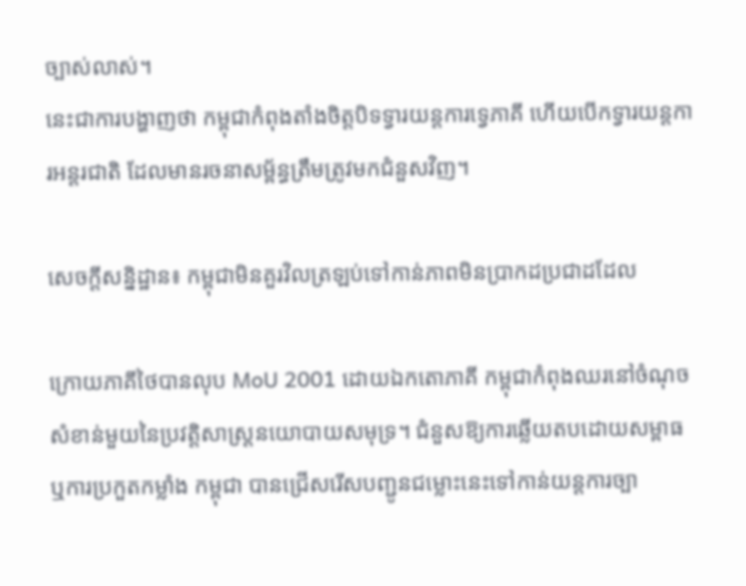ច្បាស់លាស់។
នេះជាការបង្ហាញថា កម្ពុជាកំពុងតាំងចិត្តបិទទ្វារយន្តការទ្វេភាគី ហើយបើកទ្វារយន្តការអន្តរជាតិ ដែលមានរចនាសម្ព័ន្ធត្រឹមត្រូវមកជំនួសវិញ។

សេចក្តីសន្និដ្ឋាន៖ កម្ពុជាមិនគួរវិលត្រឡប់ទៅកាន់ភាពមិនប្រាកដប្រជាដដែល

ក្រោយភាគីថៃបានលុប MoU 2001 ដោយឯកតោភាគី កម្ពុជាកំពុងឈរនៅចំណុចសំខាន់មួយនៃប្រវត្តិសាស្ត្រនយោបាយសមុទ្រ។ ជំនួសឱ្យការឆ្លើយតបដោយសម្ពាធ ឬការប្រកួតកម្លាំង កម្ពុជា បានជ្រើសរើសបញ្ជូនជម្លោះនេះទៅកាន់យន្តការច្បា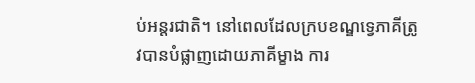ប់អន្តរជាតិ។ នៅពេលដែលក្របខណ្ឌទ្វេភាគីត្រូវបានបំផ្លាញដោយភាគីម្ខាង ការ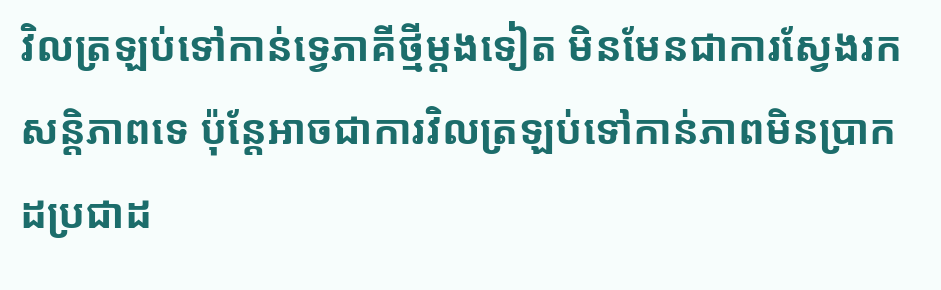វិលត្រឡប់ទៅកាន់ទ្វេភាគីថ្មីម្តងទៀត មិនមែនជាការស្វែងរកសន្តិភាពទេ ប៉ុន្តែអាចជាការវិលត្រឡប់ទៅកាន់ភាពមិនប្រាកដប្រជាដ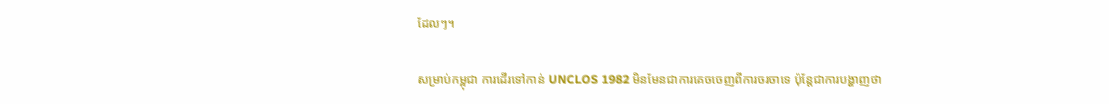ដែលៗ។

សម្រាប់កម្ពុជា ការដើរទៅកាន់ UNCLOS 1982 មិនមែនជាការគេចចេញពីការចរចាទេ ប៉ុន្តែជាការបង្ហាញថា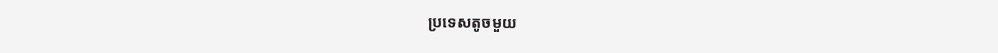ប្រទេសតូចមួយ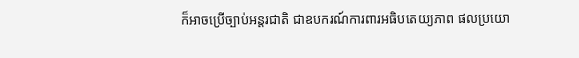ក៏អាចប្រើច្បាប់អន្តរជាតិ ជាឧបករណ៍ការពារអធិបតេយ្យភាព ផលប្រយោ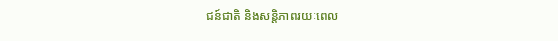ជន៍ជាតិ និងសន្តិភាពរយៈពេល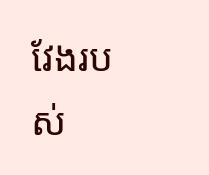វែងរបស់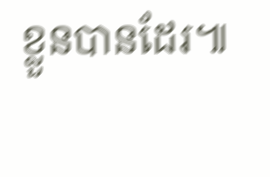ខ្លួនបានដែរ៕